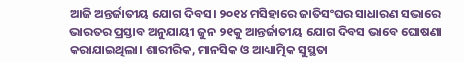ଆଜି ଅନ୍ତର୍ଜାତୀୟ ଯୋଗ ଦିବସ। ୨୦୧୪ ମସିହାରେ ଜାତିସଂଘର ସାଧାରଣ ସଭାରେ ଭାରତର ପ୍ରସ୍ତାବ ଅନୁଯାୟୀ ଜୁନ ୨୧କୁ ଆନ୍ତର୍ଜାତୀୟ ଯୋଗ ଦିବସ ଭାବେ ଘୋଷଣା କରାଯାଇଥିଲା। ଶାରୀରିକ, ମାନସିକ ଓ ଆଧ୍ୟାତ୍ମିକ ସୁସ୍ଥତା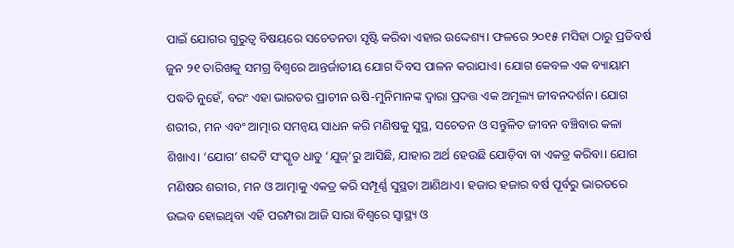ପାଇଁ ଯୋଗର ଗୁରୁତ୍ୱ ବିଷୟରେ ସଚେତନତା ସୃଷ୍ଟି କରିବା ଏହାର ଉଦ୍ଦେଶ୍ୟ। ଫଳରେ ୨୦୧୫ ମସିହା ଠାରୁ ପ୍ରତିବର୍ଷ ଜୁନ ୨୧ ତାରିଖକୁ ସମଗ୍ର ବିଶ୍ୱରେ ଆନ୍ତର୍ଜାତୀୟ ଯୋଗ ଦିବସ ପାଳନ କରାଯାଏ। ଯୋଗ କେବଳ ଏକ ବ୍ୟାୟାମ ପଦ୍ଧତି ନୁହେଁ, ବରଂ ଏହା ଭାରତର ପ୍ରାଚୀନ ଋଷି-ମୁନିମାନଙ୍କ ଦ୍ୱାରା ପ୍ରଦତ୍ତ ଏକ ଅମୂଲ୍ୟ ଜୀବନଦର୍ଶନ। ଯୋଗ ଶରୀର, ମନ ଏବଂ ଆତ୍ମାର ସମନ୍ୱୟ ସାଧନ କରି ମଣିଷକୁ ସୁସ୍ଥ, ସଚେତନ ଓ ସନ୍ତୁଳିତ ଜୀବନ ବଞ୍ଚିବାର କଳା ଶିଖାଏ। ‘ଯୋଗ’ ଶବ୍ଦଟି ସଂସ୍କୃତ ଧାତୁ ‘ଯୁଜ୍’ରୁ ଆସିଛି, ଯାହାର ଅର୍ଥ ହେଉଛି ଯୋଡ଼ିବା ବା ଏକତ୍ର କରିବା। ଯୋଗ ମଣିଷର ଶରୀର, ମନ ଓ ଆତ୍ମାକୁ ଏକତ୍ର କରି ସମ୍ପୂର୍ଣ୍ଣ ସୁସ୍ଥତା ଆଣିଥାଏ। ହଜାର ହଜାର ବର୍ଷ ପୂର୍ବରୁ ଭାରତରେ ଉଦ୍ଭବ ହୋଇଥିବା ଏହି ପରମ୍ପରା ଆଜି ସାରା ବିଶ୍ୱରେ ସ୍ୱାସ୍ଥ୍ୟ ଓ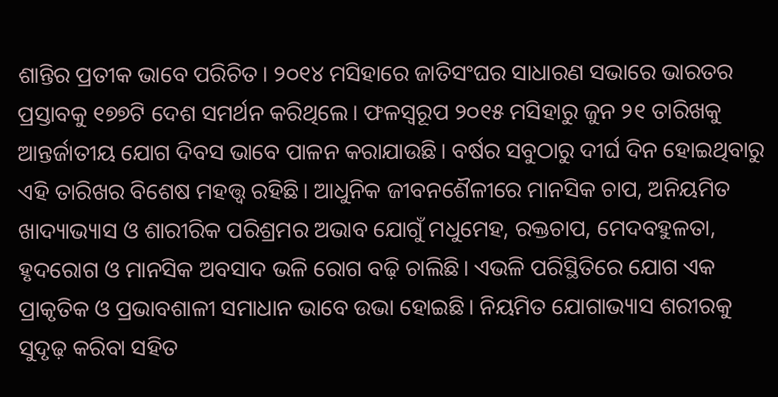ଶାନ୍ତିର ପ୍ରତୀକ ଭାବେ ପରିଚିତ। ୨୦୧୪ ମସିହାରେ ଜାତିସଂଘର ସାଧାରଣ ସଭାରେ ଭାରତର ପ୍ରସ୍ତାବକୁ ୧୭୭ଟି ଦେଶ ସମର୍ଥନ କରିଥିଲେ। ଫଳସ୍ୱରୂପ ୨୦୧୫ ମସିହାରୁ ଜୁନ ୨୧ ତାରିଖକୁ ଆନ୍ତର୍ଜାତୀୟ ଯୋଗ ଦିବସ ଭାବେ ପାଳନ କରାଯାଉଛି। ବର୍ଷର ସବୁଠାରୁ ଦୀର୍ଘ ଦିନ ହୋଇଥିବାରୁ ଏହି ତାରିଖର ବିଶେଷ ମହତ୍ତ୍ୱ ରହିଛି। ଆଧୁନିକ ଜୀବନଶୈଳୀରେ ମାନସିକ ଚାପ, ଅନିୟମିତ ଖାଦ୍ୟାଭ୍ୟାସ ଓ ଶାରୀରିକ ପରିଶ୍ରମର ଅଭାବ ଯୋଗୁଁ ମଧୁମେହ, ରକ୍ତଚାପ, ମେଦବହୁଳତା, ହୃଦରୋଗ ଓ ମାନସିକ ଅବସାଦ ଭଳି ରୋଗ ବଢ଼ି ଚାଲିଛି। ଏଭଳି ପରିସ୍ଥିତିରେ ଯୋଗ ଏକ ପ୍ରାକୃତିକ ଓ ପ୍ରଭାବଶାଳୀ ସମାଧାନ ଭାବେ ଉଭା ହୋଇଛି। ନିୟମିତ ଯୋଗାଭ୍ୟାସ ଶରୀରକୁ ସୁଦୃଢ଼ କରିବା ସହିତ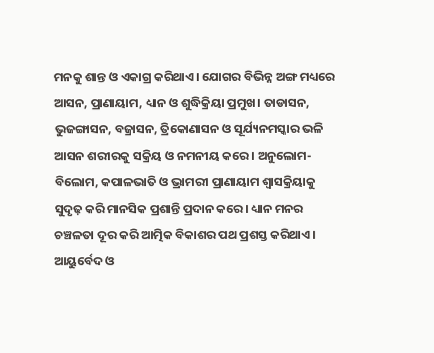ମନକୁ ଶାନ୍ତ ଓ ଏକାଗ୍ର କରିଥାଏ। ଯୋଗର ବିଭିନ୍ନ ଅଙ୍ଗ ମଧ୍ୟରେ ଆସନ, ପ୍ରାଣାୟାମ, ଧ୍ୟାନ ଓ ଶୁଦ୍ଧିକ୍ରିୟା ପ୍ରମୁଖ। ତାଡାସନ, ଭୁଜଙ୍ଗାସନ, ବଜ୍ରାସନ, ତ୍ରିକୋଣାସନ ଓ ସୂର୍ଯ୍ୟନମସ୍କାର ଭଳି ଆସନ ଶରୀରକୁ ସକ୍ରିୟ ଓ ନମନୀୟ କରେ। ଅନୁଲୋମ-ବିଲୋମ, କପାଳଭାତି ଓ ଭ୍ରାମରୀ ପ୍ରାଣାୟାମ ଶ୍ୱାସକ୍ରିୟାକୁ ସୁଦୃଢ଼ କରି ମାନସିକ ପ୍ରଶାନ୍ତି ପ୍ରଦାନ କରେ। ଧ୍ୟାନ ମନର ଚଞ୍ଚଳତା ଦୂର କରି ଆତ୍ମିକ ବିକାଶର ପଥ ପ୍ରଶସ୍ତ କରିଥାଏ। ଆୟୁର୍ବେଦ ଓ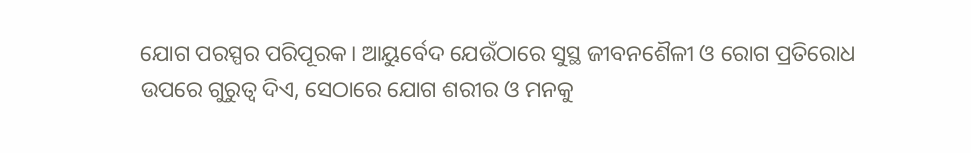ଯୋଗ ପରସ୍ପର ପରିପୂରକ। ଆୟୁର୍ବେଦ ଯେଉଁଠାରେ ସୁସ୍ଥ ଜୀବନଶୈଳୀ ଓ ରୋଗ ପ୍ରତିରୋଧ ଉପରେ ଗୁରୁତ୍ୱ ଦିଏ, ସେଠାରେ ଯୋଗ ଶରୀର ଓ ମନକୁ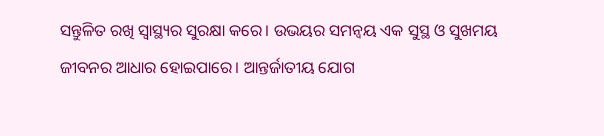ସନ୍ତୁଳିତ ରଖି ସ୍ୱାସ୍ଥ୍ୟର ସୁରକ୍ଷା କରେ। ଉଭୟର ସମନ୍ୱୟ ଏକ ସୁସ୍ଥ ଓ ସୁଖମୟ ଜୀବନର ଆଧାର ହୋଇପାରେ। ଆନ୍ତର୍ଜାତୀୟ ଯୋଗ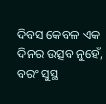ଦିବସ କେବଳ ଏକ ଦିନର ଉତ୍ସବ ନୁହେଁ, ବରଂ ସୁସ୍ଥ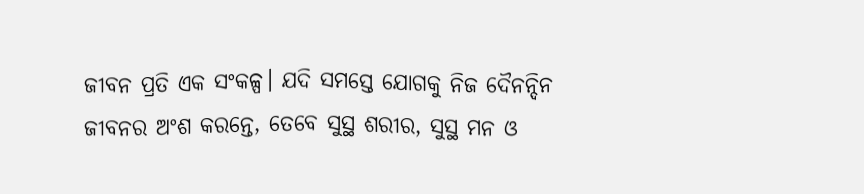ଜୀବନ ପ୍ରତି ଏକ ସଂକଳ୍ପ। ଯଦି ସମସ୍ତେ ଯୋଗକୁ ନିଜ ଦୈନନ୍ଦିନ ଜୀବନର ଅଂଶ କରନ୍ତେ, ତେବେ ସୁସ୍ଥ ଶରୀର, ସୁସ୍ଥ ମନ ଓ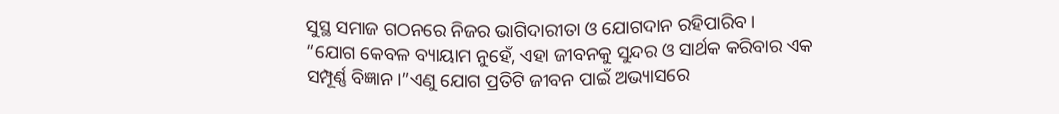ସୁସ୍ଥ ସମାଜ ଗଠନରେ ନିଜର ଭାଗିଦାରୀତା ଓ ଯୋଗଦାନ ରହିପାରିବ।
“ଯୋଗ କେବଳ ବ୍ୟାୟାମ ନୁହେଁ, ଏହା ଜୀବନକୁ ସୁନ୍ଦର ଓ ସାର୍ଥକ କରିବାର ଏକ ସମ୍ପୂର୍ଣ୍ଣ ବିଜ୍ଞାନ।”ଏଣୁ ଯୋଗ ପ୍ରତିଟି ଜୀବନ ପାଇଁ ଅଭ୍ୟାସରେ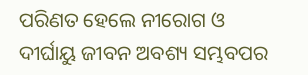ପରିଣତ ହେଲେ ନୀରୋଗ ଓ ଦୀର୍ଘାୟୁ ଜୀବନ ଅବଶ୍ୟ ସମ୍ଭବପର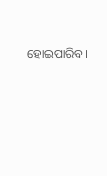ହୋଇପାରିବ।